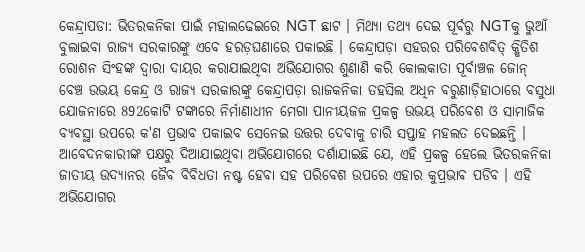କେନ୍ଦ୍ରାପଡା: ଭିତରକନିକା ପାଇଁ ମହାଲଢେଇରେ NGT ଛାଟ । ମିଥ୍ୟା ତଥ୍ୟ ଦେଇ ପୂର୍ବରୁ NGTକୁ ଭୁଆଁ ବୁଲାଇବା ରାଜ୍ୟ ସରକାରଙ୍କୁ ଏବେ ହରଡ଼ଘଣାରେ ପକାଇଛି । କେନ୍ଦ୍ରାପଡ଼ା ସହରର ପରିବେଶବିତ୍ କ୍ଷିତିଶ ରୋଶନ ସିଂହଙ୍କ ଦ୍ଵାରା ଦାୟର କରାଯାଇଥିବା ଅଭିଯୋଗର ଶୁଣାଣି କରି କୋଲକାତା ପୂର୍ବାଞ୍ଚଳ ଜୋନ୍ ବେଞ୍ଚ ଉଭୟ କେନ୍ଦ୍ର ଓ ରାଜ୍ୟ ସରକାରଙ୍କୁ କେନ୍ଦ୍ରାପଡ଼ା ରାଜକନିକା ତହସିଲ ଅଧିନ ବରୁଣାଡ଼ିହାଠାରେ ବସୁଧା ଯୋଜନାରେ 892କୋଟି ଟଙ୍କାରେ ନିର୍ମାଣାଧୀନ ମେଗା ପାନୀୟଜଳ ପ୍ରକଳ୍ପ ଉଭୟ ପରିବେଶ ଓ ସାମାଜିକ ବ୍ୟବସ୍ଥା ଉପରେ କ'ଣ ପ୍ରଭାବ ପକାଇବ ସେନେଇ ଉତ୍ତର ଦେବାକୁ ଚାରି ସପ୍ତାହ ମହଲତ ଦେଇଛନ୍ତି ।
ଆବେଦନକାରୀଙ୍କ ପକ୍ଷରୁ ଦିଆଯାଇଥିବା ଅଭିଯୋଗରେ ଦର୍ଶାଯାଇଛି ଯେ, ଏହି ପ୍ରକଳ୍ପ ହେଲେ ଭିତରକନିକା ଜାତୀୟ ଉଦ୍ୟାନର ଜୈବ ବିବିଧତା ନଷ୍ଟ ହେବା ସହ ପରିବେଶ ଉପରେ ଏହାର କୁପ୍ରଭାଵ ପଡିବ । ଏହି ଅଭିଯୋଗର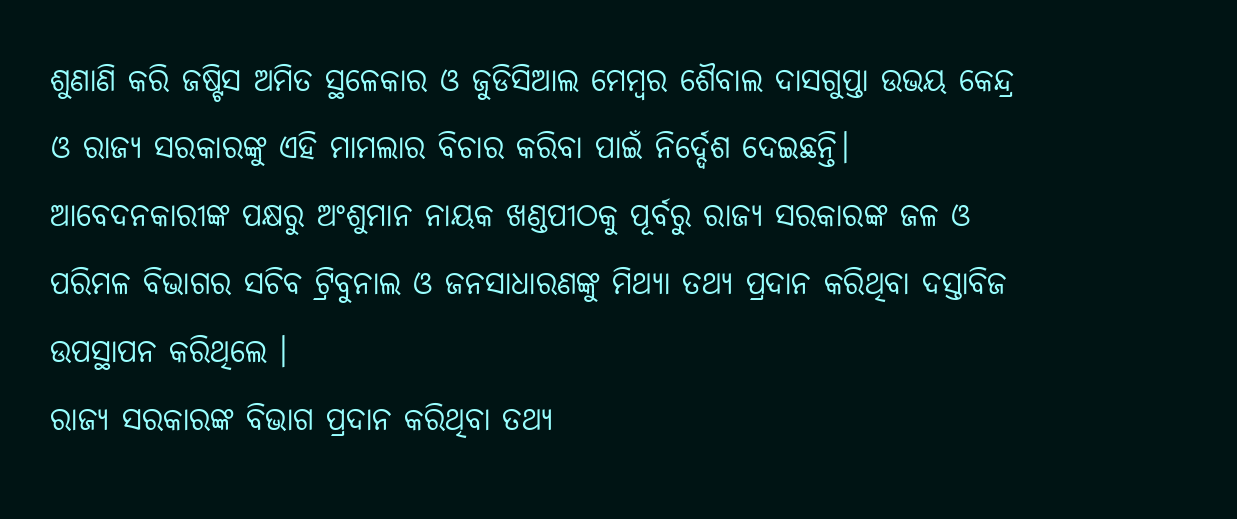ଶୁଣାଣି କରି ଜଷ୍ଟିସ ଅମିତ ସ୍ଥଳେକାର ଓ ଜୁଡିସିଆଲ ମେମ୍ବର ଶୈବାଲ ଦାସଗୁପ୍ତା ଉଭୟ କେନ୍ଦ୍ର ଓ ରାଜ୍ୟ ସରକାରଙ୍କୁ ଏହି ମାମଲାର ବିଚାର କରିବା ପାଇଁ ନିର୍ଦ୍ଦେଶ ଦେଇଛନ୍ତି। ଆବେଦନକାରୀଙ୍କ ପକ୍ଷରୁ ଅଂଶୁମାନ ନାୟକ ଖଣ୍ଡପୀଠକୁ ପୂର୍ବରୁ ରାଜ୍ୟ ସରକାରଙ୍କ ଜଳ ଓ ପରିମଳ ବିଭାଗର ସଚିବ ଟ୍ରିବୁନାଲ ଓ ଜନସାଧାରଣଙ୍କୁ ମିଥ୍ୟା ତଥ୍ୟ ପ୍ରଦାନ କରିଥିବା ଦସ୍ତାବିଜ ଉପସ୍ଥାପନ କରିଥିଲେ ।
ରାଜ୍ୟ ସରକାରଙ୍କ ବିଭାଗ ପ୍ରଦାନ କରିଥିବା ତଥ୍ୟ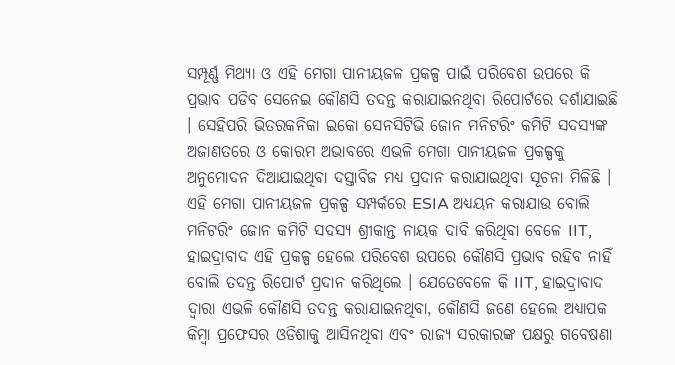ସମ୍ପୂର୍ଣ୍ଣ ମିଥ୍ୟା ଓ ଏହି ମେଗା ପାନୀୟଜଳ ପ୍ରକଳ୍ପ ପାଇଁ ପରିବେଶ ଉପରେ କି ପ୍ରଭାବ ପଡିବ ସେନେଇ କୌଣସି ତଦନ୍ତ କରାଯାଇନଥିବା ରିପୋର୍ଟରେ ଦର୍ଶାଯାଇଛି । ସେହିପରି ଭିତରକନିକା ଇକୋ ସେନସିଟିଭି ଜୋନ ମନିଟରିଂ କମିଟି ସଦସ୍ୟଙ୍କ ଅଜାଣତରେ ଓ କୋରମ ଅଭାବରେ ଏଭଳି ମେଗା ପାନୀୟଜଳ ପ୍ରକଳ୍ପକୁ ଅନୁମୋଦନ ଦିଆଯାଇଥିବା ଦସ୍ତାବିଜ ମଧ୍ୟ ପ୍ରଦାନ କରାଯାଇଥିବା ସୂଚନା ମିଳିଛି ।
ଏହି ମେଗା ପାନୀୟଜଳ ପ୍ରକଳ୍ପ ସମ୍ପର୍କରେ ESIA ଅଧ୍ୟୟନ କରାଯାଉ ବୋଲି ମନିଟରିଂ ଜୋନ କମିଟି ସଦସ୍ୟ ଶ୍ରୀକାନ୍ତ ନାୟକ ଦାବି କରିଥିବା ବେଳେ IIT, ହାଇଦ୍ରାବାଦ ଏହି ପ୍ରକଳ୍ପ ହେଲେ ପରିବେଶ ଉପରେ କୌଣସି ପ୍ରଭାବ ରହିବ ନାହିଁ ବୋଲି ତଦନ୍ତ ରିପୋର୍ଟ ପ୍ରଦାନ କରିଥିଲେ । ଯେତେବେଳେ କି IIT, ହାଇଦ୍ରାବାଦ ଦ୍ବାରା ଏଭଳି କୌଣସି ତଦନ୍ତ କରାଯାଇନଥିବା, କୌଣସି ଜଣେ ହେଲେ ଅଧ୍ୟାପକ କିମ୍ବା ପ୍ରଫେସର ଓଡିଶାକୁ ଆସିନଥିବା ଏବଂ ରାଜ୍ୟ ସରକାରଙ୍କ ପକ୍ଷରୁ ଗବେଷଣା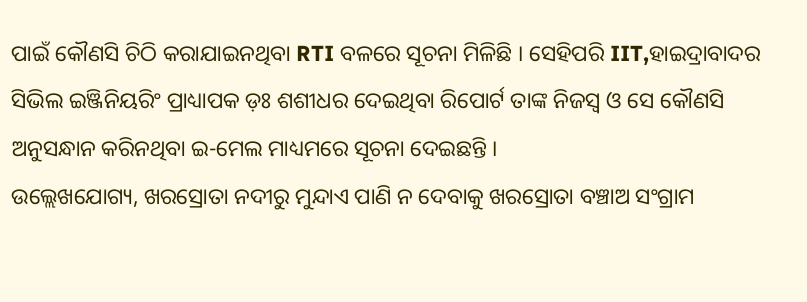ପାଇଁ କୌଣସି ଚିଠି କରାଯାଇନଥିବା RTI ବଳରେ ସୂଚନା ମିଳିଛି । ସେହିପରି IIT,ହାଇଦ୍ରାବାଦର ସିଭିଲ ଇଞ୍ଜିନିୟରିଂ ପ୍ରାଧ୍ୟାପକ ଡ଼ଃ ଶଶୀଧର ଦେଇଥିବା ରିପୋର୍ଟ ତାଙ୍କ ନିଜସ୍ବ ଓ ସେ କୌଣସି ଅନୁସନ୍ଧାନ କରିନଥିବା ଇ-ମେଲ ମାଧ୍ୟମରେ ସୂଚନା ଦେଇଛନ୍ତି ।
ଉଲ୍ଲେଖଯୋଗ୍ୟ, ଖରସ୍ରୋତା ନଦୀରୁ ମୁନ୍ଦାଏ ପାଣି ନ ଦେବାକୁ ଖରସ୍ରୋତା ବଞ୍ଚାଅ ସଂଗ୍ରାମ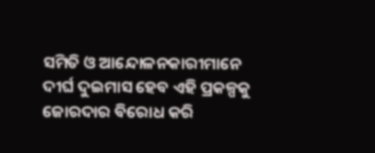ସମିତି ଓ ଆନ୍ଦୋଳନକାରୀମାନେ ଦୀର୍ଘ ଦୁଇମାସ ହେବ ଏହି ପ୍ରକଳ୍ପକୁ ଜୋରଦାର ବିରୋଧ କରି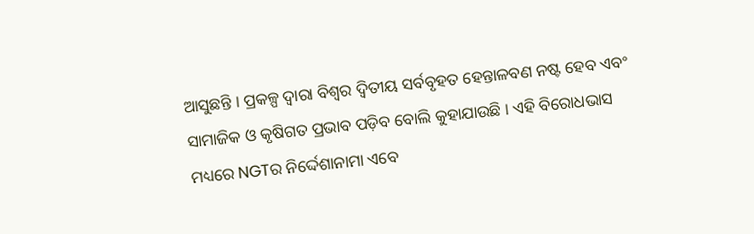ଆସୁଛନ୍ତି । ପ୍ରକଳ୍ପ ଦ୍ବାରା ବିଶ୍ବର ଦ୍ଵିତୀୟ ସର୍ବବୃହତ ହେନ୍ତାଳବଣ ନଷ୍ଟ ହେବ ଏବଂ ସାମାଜିକ ଓ କୃଷିଗତ ପ୍ରଭାବ ପଡ଼ିବ ବୋଲି କୁହାଯାଉଛି । ଏହି ବିରୋଧଭାସ ମଧ୍ୟରେ NGTର ନିର୍ଦ୍ଦେଶାନାମା ଏବେ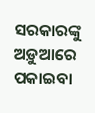ସରକାରଙ୍କୁ ଅଡ଼ୁଆରେ ପକାଇବା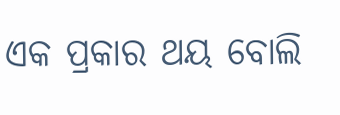ଏକ ପ୍ରକାର ଥୟ ବୋଲି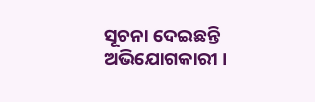ସୂଚନା ଦେଇଛନ୍ତି ଅଭିଯୋଗକାରୀ ।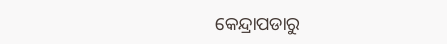କେନ୍ଦ୍ରାପଡାରୁ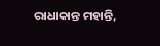ରାଧାକାନ୍ତ ମହାନ୍ତି,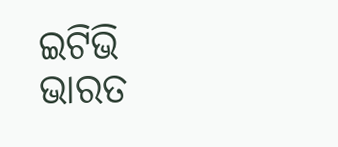ଇଟିଭି ଭାରତ